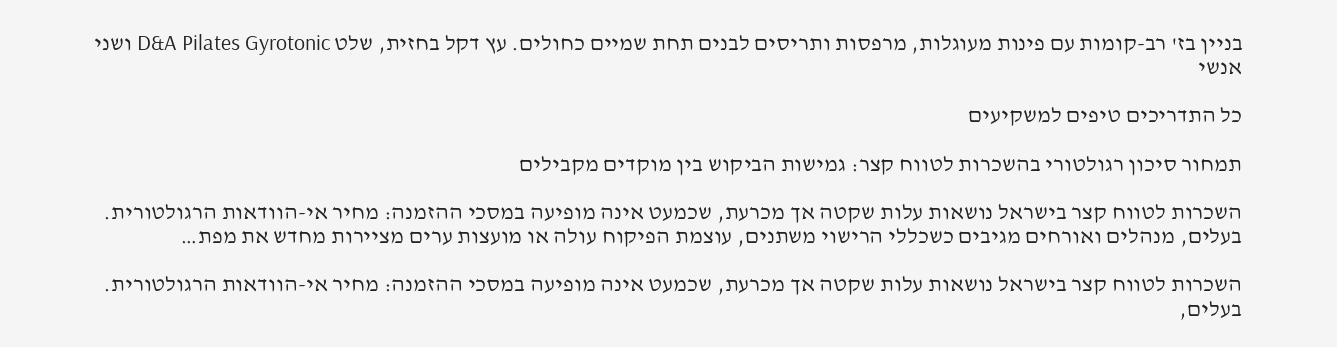בניין בז' רב-קומות עם פינות מעוגלות, מרפסות ותריסים לבנים תחת שמיים כחולים. עץ דקל בחזית, שלט D&A Pilates Gyrotonic ושני אנשי

כל התדריכים טיפים למשקיעים

תמחור סיכון רגולטורי בהשכרות לטווח קצר: גמישות הביקוש בין מוקדים מקבילים

השכרות לטווח קצר בישראל נושאות עלות שקטה אך מכרעת, שכמעט אינה מופיעה במסכי ההזמנה: מחיר אי-הוודאות הרגולטורית. בעלים, מנהלים ואורחים מגיבים כשכללי הרישוי משתנים, עוצמת הפיקוח עולה או מועצות ערים מציירות מחדש את מפת…

השכרות לטווח קצר בישראל נושאות עלות שקטה אך מכרעת, שכמעט אינה מופיעה במסכי ההזמנה: מחיר אי-הוודאות הרגולטורית. בעלים,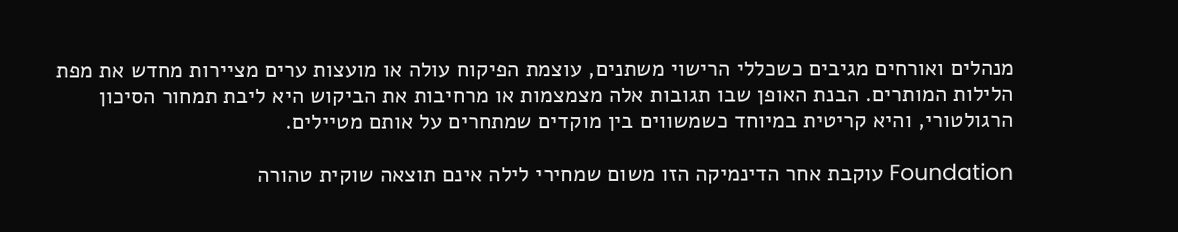מנהלים ואורחים מגיבים כשכללי הרישוי משתנים, עוצמת הפיקוח עולה או מועצות ערים מציירות מחדש את מפת הלילות המותרים. הבנת האופן שבו תגובות אלה מצמצמות או מרחיבות את הביקוש היא ליבת תמחור הסיכון הרגולטורי, והיא קריטית במיוחד כשמשווים בין מוקדים שמתחרים על אותם מטיילים.

Foundation עוקבת אחר הדינמיקה הזו משום שמחירי לילה אינם תוצאה שוקית טהורה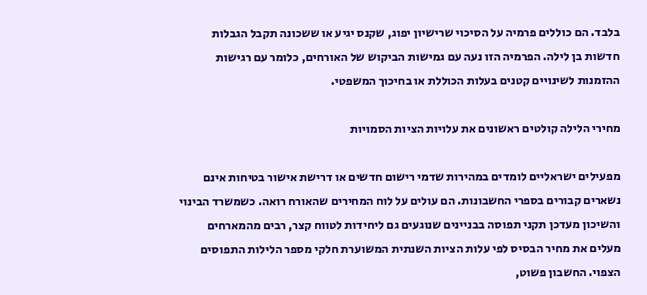בלבד. הם כוללים פרמיה על הסיכוי שרישיון יפוג, שקנס יגיע או ששכונה תקבל הגבלות חדשות בן לילה. הפרמיה הזו נעה עם גמישות הביקוש של האורחים, כלומר עם רגישות ההזמנות לשינויים קטנים בעלות הכוללת או בחיכוך המשפטי.

מחירי הלילה קולטים ראשונים את עלויות הציות הסמויות

מפעילים ישראליים לומדים במהירות שדמי רישום חדשים או דרישת אישור בטיחות אינם נשארים קבורים בספרי החשבונות. הם עולים על לוח המחירים שהאורח רואה. כשמשרד הבינוי והשיכון מעדכן תקני תפוסה בבניינים שנוגעים גם ליחידות לטווח קצר, רבים מהמארחים מעלים את מחיר הבסיס לפי עלות הציות השנתית המשוערת חלקי מספר הלילות התפוסים הצפוי. החשבון פשוט,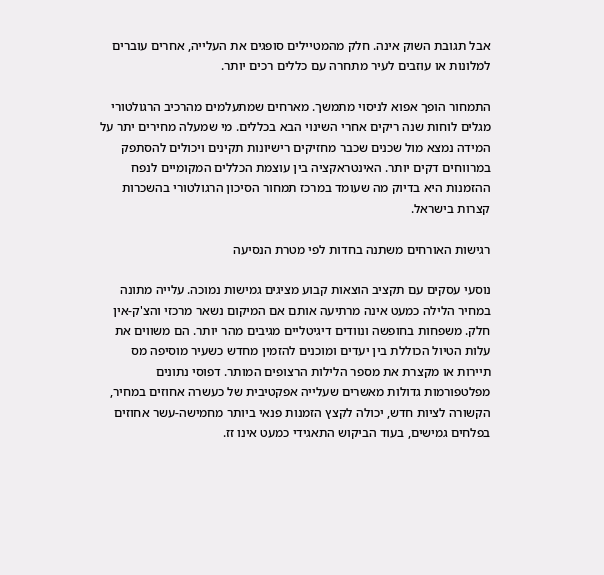אבל תגובת השוק אינה. חלק מהמטיילים סופגים את העלייה, אחרים עוברים למלונות או עוזבים לעיר מתחרה עם כללים רכים יותר.

התמחור הופך אפוא לניסוי מתמשך. מארחים שמתעלמים מהרכיב הרגולטורי מגלים לוחות שנה ריקים אחרי השינוי הבא בכללים. מי שמעלה מחירים יתר על המידה נמצא מול שכנים שכבר מחזיקים רישיונות תקינים ויכולים להסתפק במרווחים דקים יותר. האינטראקציה בין עוצמת הכללים המקומיים לנפח ההזמנות היא בדיוק מה שעומד במרכז תמחור הסיכון הרגולטורי בהשכרות קצרות בישראל.

רגישות האורחים משתנה בחדות לפי מטרת הנסיעה

נוסעי עסקים עם תקציב הוצאות קבוע מציגים גמישות נמוכה. עלייה מתונה במחיר הלילה כמעט אינה מרתיעה אותם אם המיקום נשאר מרכזי והצ'ק-אין חלק. משפחות בחופשה ונוודים דיגיטליים מגיבים מהר יותר. הם משווים את עלות הטיול הכוללת בין יעדים ומוכנים להזמין מחדש כשעיר מוסיפה מס תיירות או מקצרת את מספר הלילות הרצופים המותר. דפוסי נתונים מפלטפורמות גדולות מאשרים שעלייה אפקטיבית של כעשרה אחוזים במחיר, הקשורה לציות חדש, יכולה לקצץ הזמנות פנאי ביותר מחמישה-עשר אחוזים בפלחים גמישים, בעוד הביקוש התאגידי כמעט אינו זז.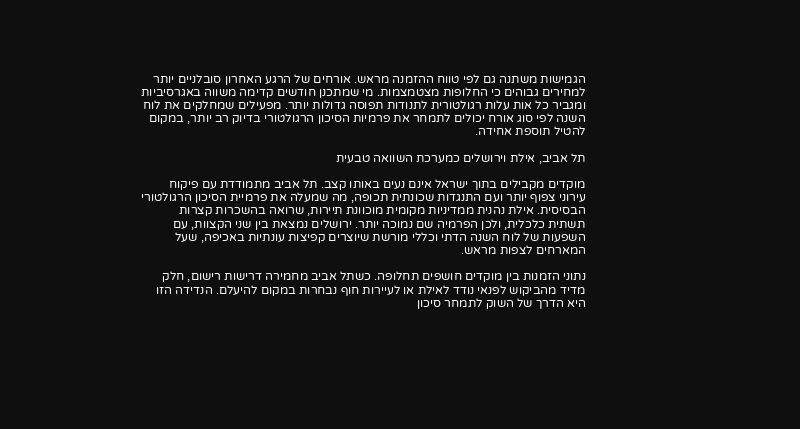הגמישות משתנה גם לפי טווח ההזמנה מראש. אורחים של הרגע האחרון סובלניים יותר למחירים גבוהים כי החלופות מצטמצמות. מי שמתכנן חודשים קדימה משווה באגרסיביות ומגביר כל אות עלות רגולטורית לתנודות תפוסה גדולות יותר. מפעילים שמחלקים את לוח השנה לפי סוג אורח יכולים לתמחר את פרמיות הסיכון הרגולטורי בדיוק רב יותר, במקום להטיל תוספת אחידה.

תל אביב, אילת וירושלים כמערכת השוואה טבעית

מוקדים מקבילים בתוך ישראל אינם נעים באותו קצב. תל אביב מתמודדת עם פיקוח עירוני צפוף יותר ועם התנגדות שכונתית תכופה, מה שמעלה את פרמיית הסיכון הרגולטורי הבסיסית. אילת נהנית ממדיניות מקומית מוכוונת תיירות, שרואה בהשכרות קצרות תשתית כלכלית, ולכן הפרמיה שם נמוכה יותר. ירושלים נמצאת בין שני הקצוות, עם השפעות של לוח השנה הדתי וכללי מורשת שיוצרים קפיצות עונתיות באכיפה, שעל המארחים לצפות מראש.

נתוני הזמנות בין מוקדים חושפים תחלופה. כשתל אביב מחמירה דרישות רישום, חלק מדיד מהביקוש לפנאי נודד לאילת או לעיירות חוף נבחרות במקום להיעלם. הנדידה הזו היא הדרך של השוק לתמחר סיכון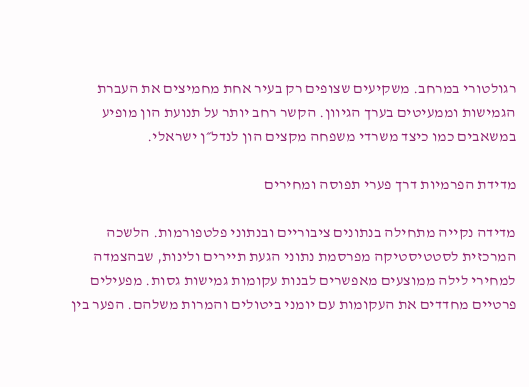רגולטורי במרחב. משקיעים שצופים רק בעיר אחת מחמיצים את העברת הגמישות וממעיטים בערך הגיוון. הקשר רחב יותר על תנועת הון מופיע במשאבים כמו כיצד משרדי משפחה מקצים הון לנדל״ן ישראלי.

מדידת הפרמיות דרך פערי תפוסה ומחירים

מדידה נקייה מתחילה בנתונים ציבוריים ובנתוני פלטפורמות. הלשכה המרכזית לסטטיסטיקה מפרסמת נתוני הגעת תיירים ולינות, שבהצמדה למחירי לילה ממוצעים מאפשרים לבנות עקומות גמישות גסות. מפעילים פרטיים מחדדים את העקומות עם יומני ביטולים והמרות משלהם. הפער בין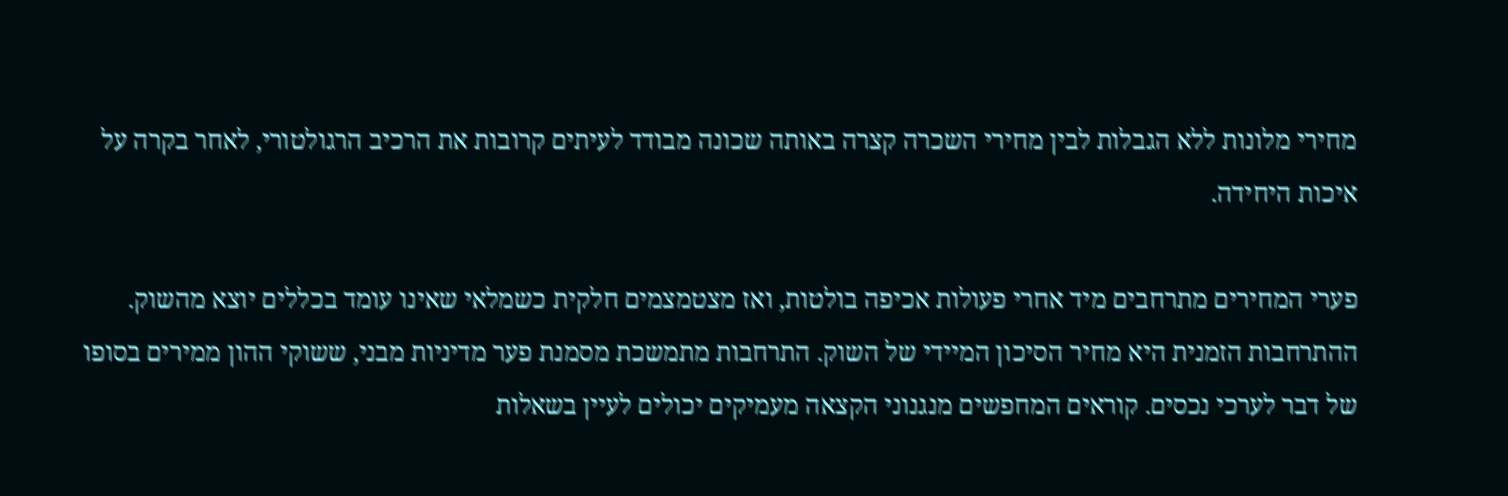מחירי מלונות ללא הגבלות לבין מחירי השכרה קצרה באותה שכונה מבודד לעיתים קרובות את הרכיב הרגולטורי, לאחר בקרה על איכות היחידה.

פערי המחירים מתרחבים מיד אחרי פעולות אכיפה בולטות, ואז מצטמצמים חלקית כשמלאי שאינו עומד בכללים יוצא מהשוק. ההתרחבות הזמנית היא מחיר הסיכון המיידי של השוק. התרחבות מתמשכת מסמנת פער מדיניות מבני, ששוקי ההון ממירים בסופו של דבר לערכי נכסים. קוראים המחפשים מנגנוני הקצאה מעמיקים יכולים לעיין בשאלות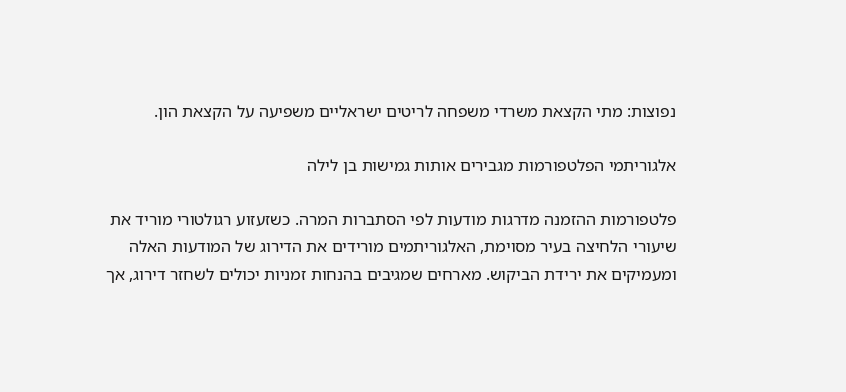נפוצות: מתי הקצאת משרדי משפחה לריטים ישראליים משפיעה על הקצאת הון.

אלגוריתמי הפלטפורמות מגבירים אותות גמישות בן לילה

פלטפורמות ההזמנה מדרגות מודעות לפי הסתברות המרה. כשזעזוע רגולטורי מוריד את שיעורי הלחיצה בעיר מסוימת, האלגוריתמים מורידים את הדירוג של המודעות האלה ומעמיקים את ירידת הביקוש. מארחים שמגיבים בהנחות זמניות יכולים לשחזר דירוג, אך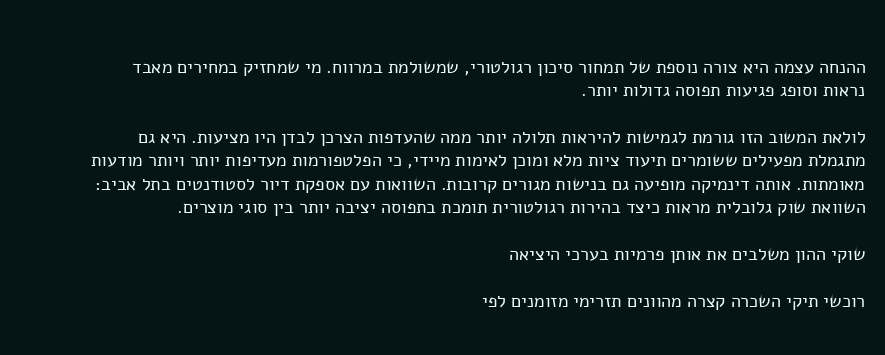ההנחה עצמה היא צורה נוספת של תמחור סיכון רגולטורי, שמשולמת במרווח. מי שמחזיק במחירים מאבד נראות וסופג פגיעות תפוסה גדולות יותר.

לולאת המשוב הזו גורמת לגמישות להיראות תלולה יותר ממה שהעדפות הצרכן לבדן היו מציעות. היא גם מתגמלת מפעילים ששומרים תיעוד ציות מלא ומוכן לאימות מיידי, כי הפלטפורמות מעדיפות יותר ויותר מודעות מאומתות. אותה דינמיקה מופיעה גם בנישות מגורים קרובות. השוואות עם אספקת דיור לסטודנטים בתל אביב: השוואת שוק גלובלית מראות כיצד בהירות רגולטורית תומכת בתפוסה יציבה יותר בין סוגי מוצרים.

שוקי ההון משלבים את אותן פרמיות בערכי היציאה

רוכשי תיקי השכרה קצרה מהוונים תזרימי מזומנים לפי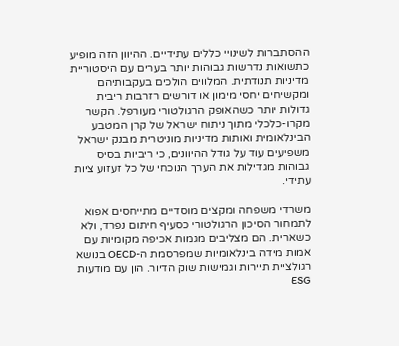ההסתברות לשינויי כללים עתידיים. ההיוון הזה מופיע כתשואות נדרשות גבוהות יותר בערים עם היסטוריית מדיניות תנודתית. המלווים הולכים בעקבותיהם ומקשיחים יחסי מימון או דורשים רזרבות ריבית גדולות יותר כשהאופק הרגולטורי מעורפל. הקשר מקרו-כלכלי מתוך ניתוח ישראל של קרן המטבע הבינלאומית ואותות מדיניות מוניטרית מבנק ישראל משפיעים עוד על גודל ההיוונים, כי ריביות בסיס גבוהות מגדילות את הערך הנוכחי של כל זעזוע ציות עתידי.

משרדי משפחה ומקצים מוסדיים מתייחסים אפוא לתמחור הסיכון הרגולטורי כסעיף חיתום נפרד, ולא כשארית. הם מצליבים מגמות אכיפה מקומיות עם אמות מידה בינלאומיות שמפרסמת ה-OECD בנושא רגולציית תיירות וגמישות שוק הדיור. הון עם מודעות ESG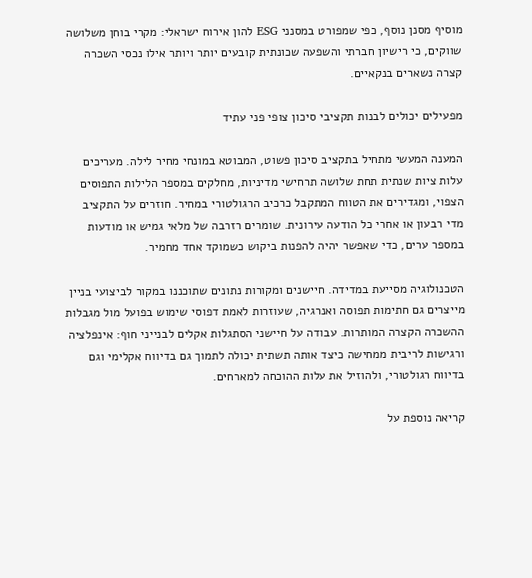מוסיף מסנן נוסף, כפי שמפורט במסנני ESG להון אירוח ישראלי: מקרי בוחן משלושה שווקים, כי רישיון חברתי והשפעה שכונתית קובעים יותר ויותר אילו נכסי השכרה קצרה נשארים בנקאיים.

מפעילים יכולים לבנות תקציבי סיכון צופי פני עתיד

המענה המעשי מתחיל בתקציב סיכון פשוט, המבוטא במונחי מחיר לילה. מעריכים עלות ציות שנתית תחת שלושה תרחישי מדיניות, מחלקים במספר הלילות התפוסים הצפוי, ומגדירים את הטווח המתקבל כרכיב הרגולטורי במחיר. חוזרים על התקציב מדי רבעון או אחרי כל הודעה עירונית. שומרים רזרבה של מלאי גמיש או מודעות במספר ערים, כדי שאפשר יהיה להפנות ביקוש כשמוקד אחד מחמיר.

הטכנולוגיה מסייעת במדידה. חיישנים ומקורות נתונים שתוכננו במקור לביצועי בניין מייצרים גם חתימות תפוסה ואנרגיה, שעוזרות לאמת דפוסי שימוש בפועל מול מגבלות ההשכרה הקצרה המותרות. עבודה על חיישני הסתגלות אקלים לבנייני חוף: אינפלציה ורגישות לריבית ממחישה כיצד אותה תשתית יכולה לתמוך גם בדיווח אקלימי וגם בדיווח רגולטורי, ולהוזיל את עלות ההוכחה למארחים.

קריאה נוספת על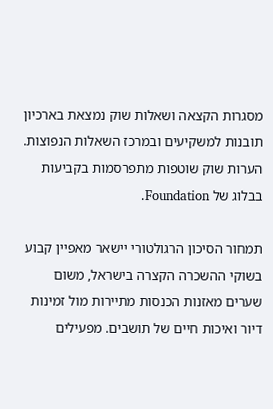מסגרות הקצאה ושאלות שוק נמצאת בארכיון תובנות למשקיעים ובמרכז השאלות הנפוצות. הערות שוק שוטפות מתפרסמות בקביעות בבלוג של Foundation.

תמחור הסיכון הרגולטורי יישאר מאפיין קבוע בשוקי ההשכרה הקצרה בישראל, משום שערים מאזנות הכנסות מתיירות מול זמינות דיור ואיכות חיים של תושבים. מפעילים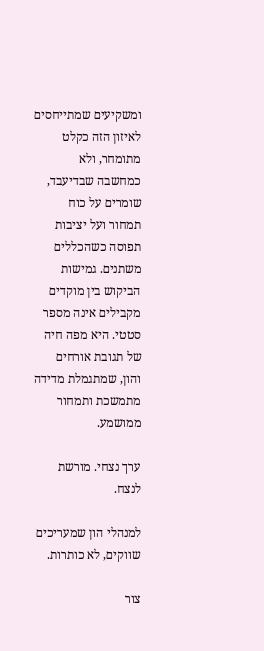ומשקיעים שמתייחסים לאיזון הזה כקלט מתומחר, ולא כמחשבה שבדיעבד, שומרים על כוח תמחור ועל יציבות תפוסה כשהכללים משתנים. גמישות הביקוש בין מוקדים מקבילים אינה מספר סטטי. היא מפה חיה של תגובת אורחים והון, שמתגמלת מדידה מתמשכת ותמחור ממושמע.

ערך נצחי. מורשת לנצח.

למנהלי הון שמעריכים שווקים, לא כותרות.

צור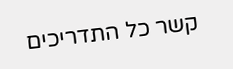קשר כל התדריכים